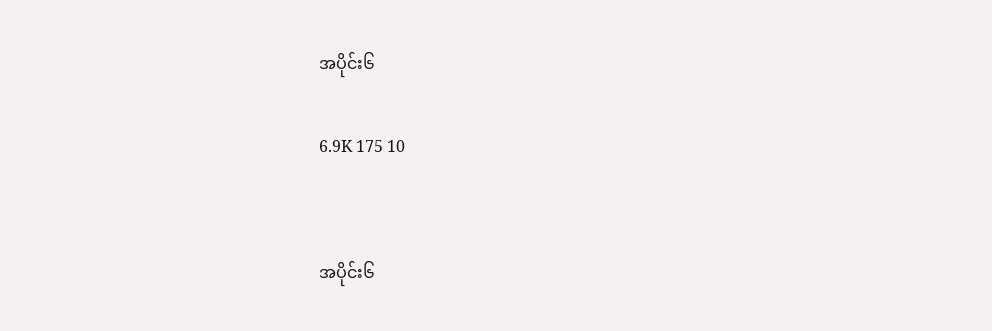အပိုင်း၆

6.9K 175 10


အပိုင်း၆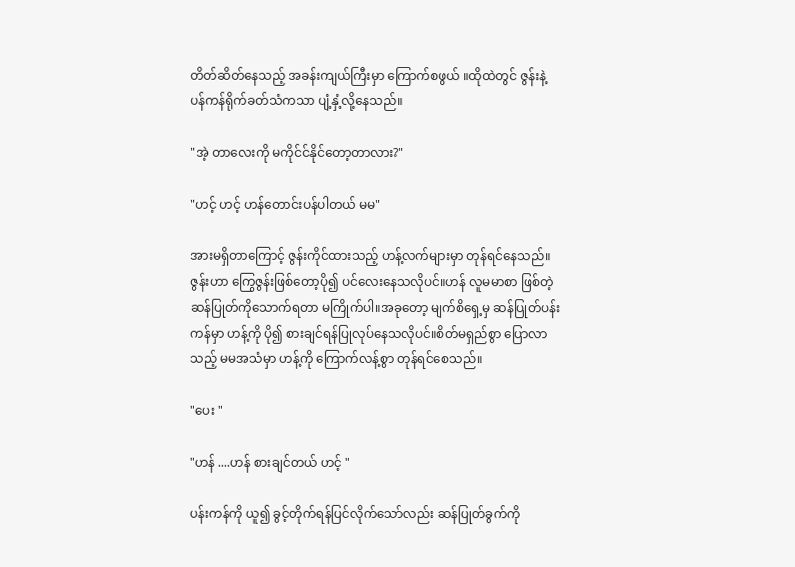တိတ်ဆိတ်နေသည့် အခန်းကျယ်ကြီးမှာ ကြောက်စဖွယ် ။ထိုထဲတွင် ဇွန်းနဲ့ ပန်ကန်ရိုက်ခတ်သံကသာ ပျံ့နှံ့လို့နေသည်။

"အဲ့ တာလေးကို မကိုင်င်နိုင်တော့တာလား?"

"ဟင့် ဟင့် ဟန်တောင်းပန်ပါတယ် မမ"

အားမရှိတာကြောင့် ဇွန်းကိုင်ထားသည့် ဟန့်လက်များမှာ တုန်ရင်နေသည်။ဇွန်းဟာ ကြွေဇွန်းဖြစ်တော့ပို၍ ပင်လေးနေသလိုပင်။ဟန် လူမမာစာ ဖြစ်တဲ့ ဆန်ပြုတ်ကိုသောက်ရတာ မကြိုက်ပါ။အခုတော့ မျက်စိရှေ့မှ ဆန်ပြုတ်ပန်းကန်မှာ ဟန့်ကို ပို၍ စားချင်ရန်ပြုလုပ်နေသလိုပင်။စိတ်မရှည်စွာ ပြောလာသည့် မမအသံမှာ ဟန့်ကို ကြောက်လန့်စွာ တုန်ရင်စေသည်။

"ပေး "

"ဟန် ....ဟန် စားချင်တယ် ဟင့် "

ပန်းကန်ကို ယူ၍ ခွင့်တိုက်ရန်ပြင်လိုက်သော်လည်း ဆန်ပြုတ်ခွက်ကို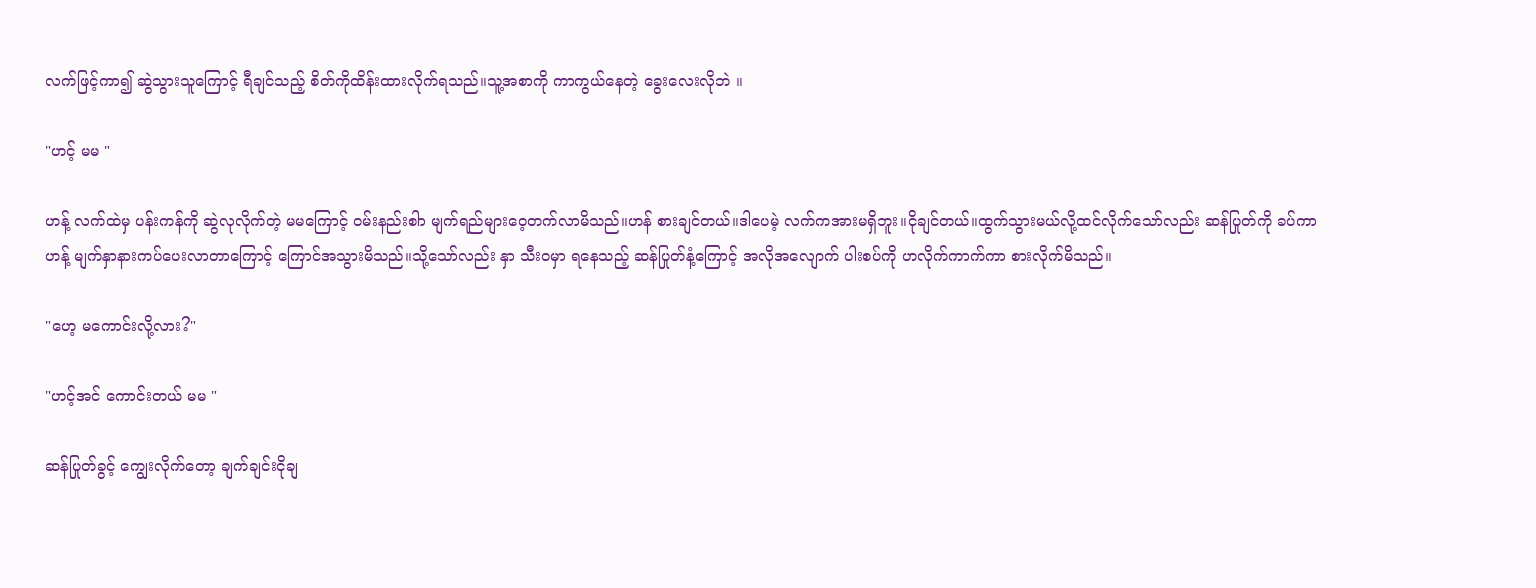လက်ဖြင့်ကာ၍ ဆွဲသွားသူကြောင့် ရီချင်သည့် စိတ်ကိုထိန်းထားလိုက်ရသည်။သူ့အစာကို ကာကွယ်နေတဲ့ ခွေးလေးလိုဘဲ ။

"ဟင့် မမ "

ဟန့် လက်ထဲမှ ပန်းကန်ကို ဆွဲလုလိုက်တဲ့ မမကြောင့် ဝမ်းနည်းစါာ မျက်ရည်များဝေ့တက်လာမိသည်။ဟန် စားချင်တယ်။ဒါပေမဲ့ လက်ကအားမရှိဘူး။ငိုချင်တယ်။ထွက်သွားမယ်လို့ထင်လိုက်သော်လည်း ဆန်ပြုတ်ကို ခပ်ကာ ဟန့် မျက်နှာနားကပ်ပေးလာတာကြောင့် ကြောင်အသွားမိသည်။သို့သော်လည်း နှာ သီးဝမှာ ရနေသည့် ဆန်ပြုတ်နံ့ကြောင့် အလိုအလျောက် ပါးစပ်ကို ဟလိုက်ကာက်ကာ စားလိုက်မိသည်။

"ဟေ့ မကောင်းလို့လား?"

"ဟင့်အင် ကောင်းတယ် မမ "

ဆန်ပြုတ်ခွင့် ကျွေးလိုက်တော့ ချက်ချင်းငိုချ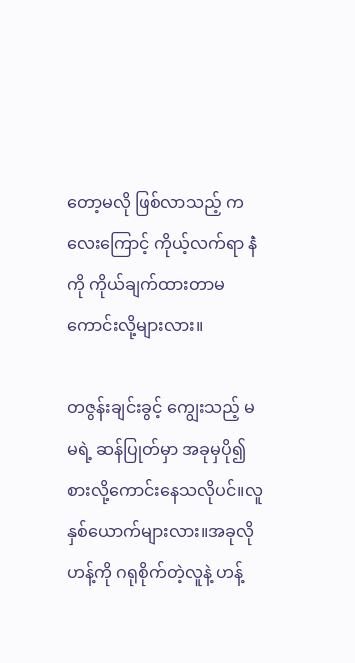တော့မလို ဖြစ်လာသည့် ကလေးကြောင့် ကိုယ့်လက်ရာ နဲံကို ကိုယ်ချက်ထားတာမကောင်းလို့များလား။

တဇွန်းချင်းခွင့် ကျွေးသည့် မမရဲ့ ဆန်ပြုတ်မှာ အခုမှပို၍ စားလို့ကောင်းနေသလိုပင်။လူနှစ်ယောက်များလား။အခုလို ဟန့်ကို ဂရုစိုက်တဲ့လူနဲ့ ဟန့်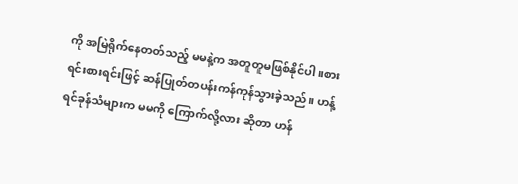ကို အမြဲရိုက်နေတတ်သည့် မမနဲ့က အတူတူမဖြစ်နိုင်ပါ။စားရင်းစားရင်းဖြင့် ဆန်ပြုတ်တပန်းကန်ကုန်သွားခဲ့သည်။ ဟန့်ရင်ခုန်သံများက မမကို ကြောက်လို့လား ဆိုတာ ဟန်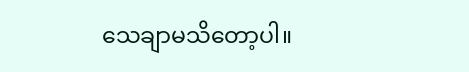သေချာမသိတော့ပါ။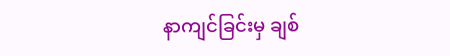နာကျင်ခြင်းမှ ချစ်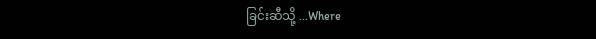ခြင်းဆီသို့ ...Where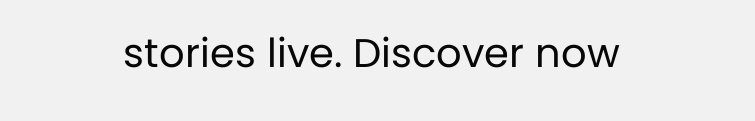stories live. Discover now